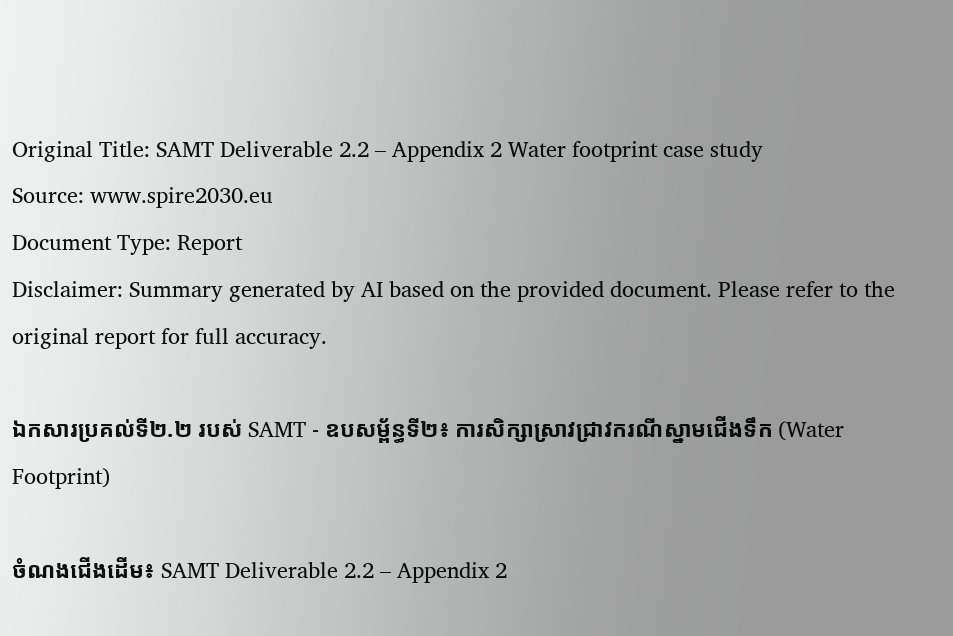Original Title: SAMT Deliverable 2.2 – Appendix 2 Water footprint case study
Source: www.spire2030.eu
Document Type: Report
Disclaimer: Summary generated by AI based on the provided document. Please refer to the original report for full accuracy.

ឯកសារប្រគល់ទី២.២ របស់ SAMT - ឧបសម្ព័ន្ធទី២៖ ការសិក្សាស្រាវជ្រាវករណីស្នាមជើងទឹក (Water Footprint)

ចំណងជើងដើម៖ SAMT Deliverable 2.2 – Appendix 2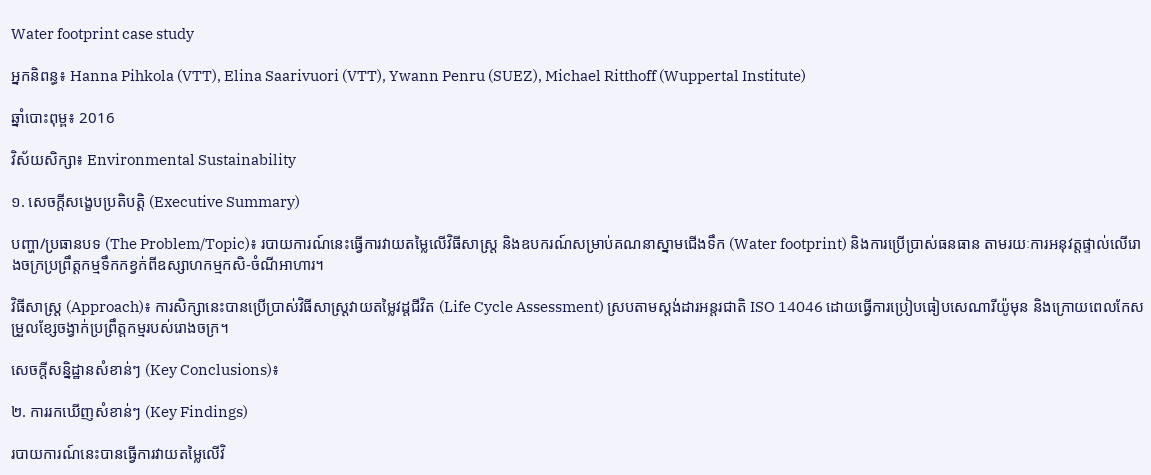Water footprint case study

អ្នកនិពន្ធ៖ Hanna Pihkola (VTT), Elina Saarivuori (VTT), Ywann Penru (SUEZ), Michael Ritthoff (Wuppertal Institute)

ឆ្នាំបោះពុម្ព៖ 2016

វិស័យសិក្សា៖ Environmental Sustainability

១. សេចក្តីសង្ខេបប្រតិបត្តិ (Executive Summary)

បញ្ហា/ប្រធានបទ (The Problem/Topic)៖ របាយការណ៍នេះធ្វើការវាយតម្លៃលើវិធីសាស្ត្រ និងឧបករណ៍សម្រាប់គណនាស្នាមជើងទឹក (Water footprint) និងការប្រើប្រាស់ធនធាន តាមរយៈការអនុវត្តផ្ទាល់លើរោងចក្រប្រព្រឹត្តកម្មទឹកកខ្វក់ពីឧស្សាហកម្មកសិ-ចំណីអាហារ។

វិធីសាស្ត្រ (Approach)៖ ការសិក្សានេះបានប្រើប្រាស់វិធីសាស្ត្រវាយតម្លៃវដ្តជីវិត (Life Cycle Assessment) ស្របតាមស្តង់ដារអន្តរជាតិ ISO 14046 ដោយធ្វើការប្រៀបធៀបសេណារីយ៉ូមុន និងក្រោយពេលកែសម្រួលខ្សែចង្វាក់ប្រព្រឹត្តកម្មរបស់រោងចក្រ។

សេចក្តីសន្និដ្ឋានសំខាន់ៗ (Key Conclusions)៖

២. ការរកឃើញសំខាន់ៗ (Key Findings)

របាយការណ៍នេះបានធ្វើការវាយតម្លៃលើវិ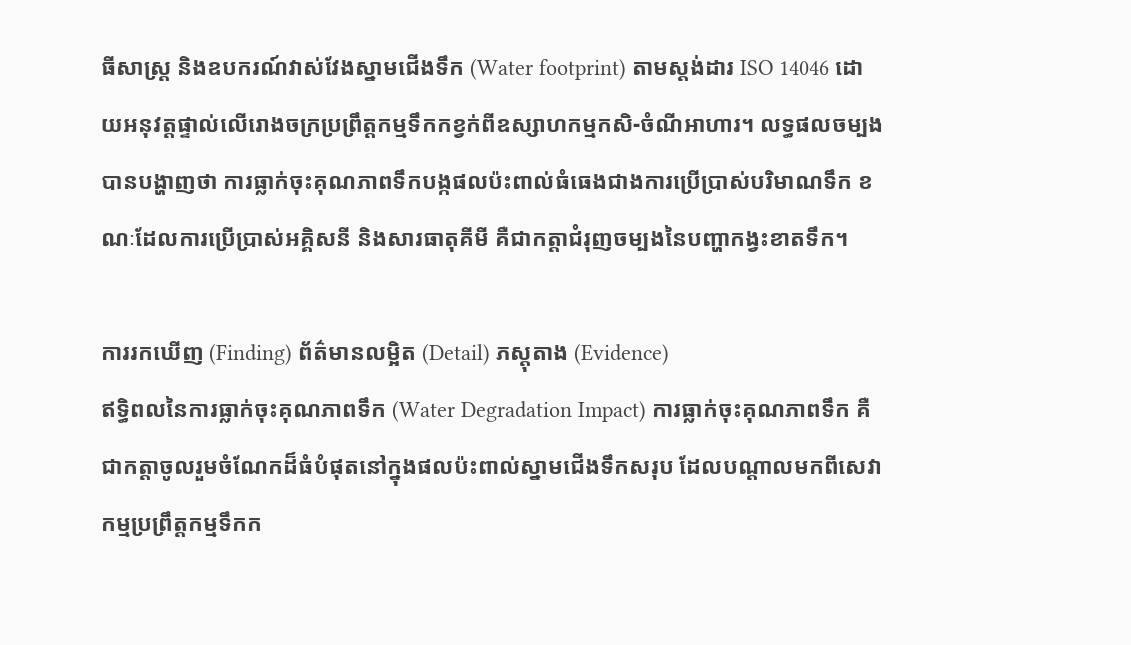ធីសាស្ត្រ និងឧបករណ៍វាស់វែងស្នាមជើងទឹក (Water footprint) តាមស្តង់ដារ ISO 14046 ដោយអនុវត្តផ្ទាល់លើរោងចក្រប្រព្រឹត្តកម្មទឹកកខ្វក់ពីឧស្សាហកម្មកសិ-ចំណីអាហារ។ លទ្ធផលចម្បងបានបង្ហាញថា ការធ្លាក់ចុះគុណភាពទឹកបង្កផលប៉ះពាល់ធំធេងជាងការប្រើប្រាស់បរិមាណទឹក ខណៈដែលការប្រើប្រាស់អគ្គិសនី និងសារធាតុគីមី គឺជាកត្តាជំរុញចម្បងនៃបញ្ហាកង្វះខាតទឹក។

ការរកឃើញ (Finding) ព័ត៌មានលម្អិត (Detail) ភស្តុតាង (Evidence)
ឥទ្ធិពលនៃការធ្លាក់ចុះគុណភាពទឹក (Water Degradation Impact) ការធ្លាក់ចុះគុណភាពទឹក គឺជាកត្តាចូលរួមចំណែកដ៏ធំបំផុតនៅក្នុងផលប៉ះពាល់ស្នាមជើងទឹកសរុប ដែលបណ្តាលមកពីសេវាកម្មប្រព្រឹត្តកម្មទឹកក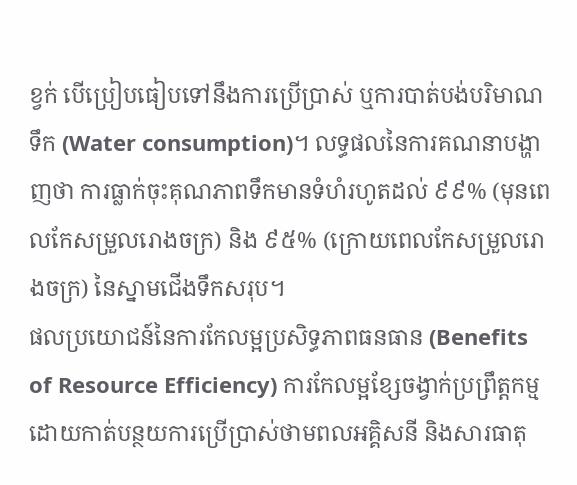ខ្វក់ បើប្រៀបធៀបទៅនឹងការប្រើប្រាស់ ឬការបាត់បង់បរិមាណទឹក (Water consumption)។ លទ្ធផលនៃការគណនាបង្ហាញថា ការធ្លាក់ចុះគុណភាពទឹកមានទំហំរហូតដល់ ៩៩% (មុនពេលកែសម្រួលរោងចក្រ) និង ៩៥% (ក្រោយពេលកែសម្រួលរោងចក្រ) នៃស្នាមជើងទឹកសរុប។
ផលប្រយោជន៍នៃការកែលម្អប្រសិទ្ធភាពធនធាន (Benefits of Resource Efficiency) ការកែលម្អខ្សែចង្វាក់ប្រព្រឹត្តកម្ម ដោយកាត់បន្ថយការប្រើប្រាស់ថាមពលអគ្គិសនី និងសារធាតុ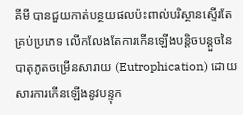គីមី បានជួយកាត់បន្ថយផលប៉ះពាល់បរិស្ថានស្ទើរតែគ្រប់ប្រភេទ លើកលែងតែការកើនឡើងបន្តិចបន្តួចនៃបាតុភូតចម្រើនសារាយ (Eutrophication) ដោយសារការកើនឡើងនូវបន្ទុក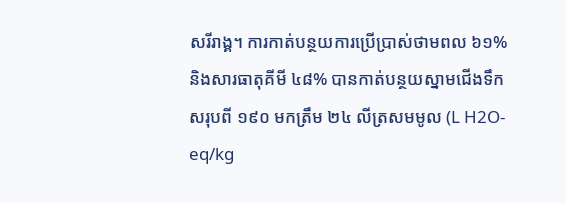សរីរាង្គ។ ការកាត់បន្ថយការប្រើប្រាស់ថាមពល ៦១% និងសារធាតុគីមី ៤៨% បានកាត់បន្ថយស្នាមជើងទឹកសរុបពី ១៩០ មកត្រឹម ២៤ លីត្រសមមូល (L H2O-eq/kg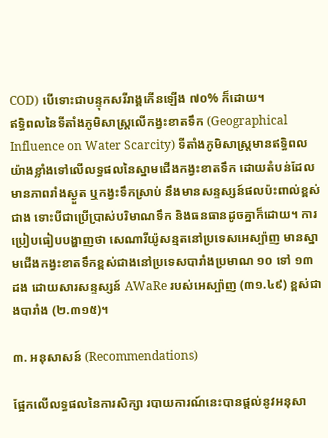COD) បើទោះជាបន្ទុកសរីរាង្គកើនឡើង ៧០% ក៏ដោយ។
ឥទ្ធិពលនៃទីតាំងភូមិសាស្ត្រលើកង្វះខាតទឹក (Geographical Influence on Water Scarcity) ទីតាំងភូមិសាស្ត្រមានឥទ្ធិពលយ៉ាងខ្លាំងទៅលើលទ្ធផលនៃស្នាមជើងកង្វះខាតទឹក ដោយតំបន់ដែលមានភាពរាំងស្ងួត ឬកង្វះទឹកស្រាប់ នឹងមានសន្ទស្សន៍ផលប៉ះពាល់ខ្ពស់ជាង ទោះបីជាប្រើប្រាស់បរិមាណទឹក និងធនធានដូចគ្នាក៏ដោយ។ ការប្រៀបធៀបបង្ហាញថា សេណារីយ៉ូសន្មតនៅប្រទេសអេស្ប៉ាញ មានស្នាមជើងកង្វះខាតទឹកខ្ពស់ជាងនៅប្រទេសបារាំងប្រមាណ ១០ ទៅ ១៣ ដង ដោយសារសន្ទស្សន៍ AWaRe របស់អេស្ប៉ាញ (៣១.៤៩) ខ្ពស់ជាងបារាំង (២.៣១៥)។

៣. អនុសាសន៍ (Recommendations)

ផ្អែកលើលទ្ធផលនៃការសិក្សា របាយការណ៍នេះបានផ្តល់នូវអនុសា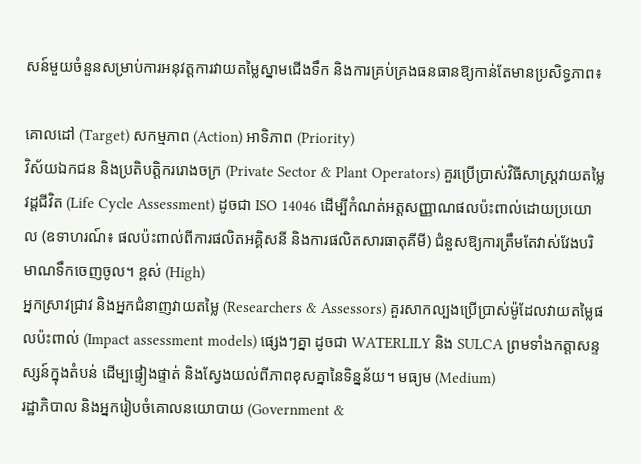សន៍មួយចំនួនសម្រាប់ការអនុវត្តការវាយតម្លៃស្នាមជើងទឹក និងការគ្រប់គ្រងធនធានឱ្យកាន់តែមានប្រសិទ្ធភាព៖

គោលដៅ (Target) សកម្មភាព (Action) អាទិភាព (Priority)
វិស័យឯកជន និងប្រតិបត្តិកររោងចក្រ (Private Sector & Plant Operators) គួរប្រើប្រាស់វិធីសាស្ត្រវាយតម្លៃវដ្តជីវិត (Life Cycle Assessment) ដូចជា ISO 14046 ដើម្បីកំណត់អត្តសញ្ញាណផលប៉ះពាល់ដោយប្រយោល (ឧទាហរណ៍៖ ផលប៉ះពាល់ពីការផលិតអគ្គិសនី និងការផលិតសារធាតុគីមី) ជំនួសឱ្យការត្រឹមតែវាស់វែងបរិមាណទឹកចេញចូល។ ខ្ពស់ (High)
អ្នកស្រាវជ្រាវ និងអ្នកជំនាញវាយតម្លៃ (Researchers & Assessors) គួរសាកល្បងប្រើប្រាស់ម៉ូដែលវាយតម្លៃផលប៉ះពាល់ (Impact assessment models) ផ្សេងៗគ្នា ដូចជា WATERLILY និង SULCA ព្រមទាំងកត្តាសន្ទស្សន៍ក្នុងតំបន់ ដើម្បផ្ទៀងផ្ទាត់ និងស្វែងយល់ពីភាពខុសគ្នានៃទិន្នន័យ។ មធ្យម (Medium)
រដ្ឋាភិបាល និងអ្នករៀបចំគោលនយោបាយ (Government &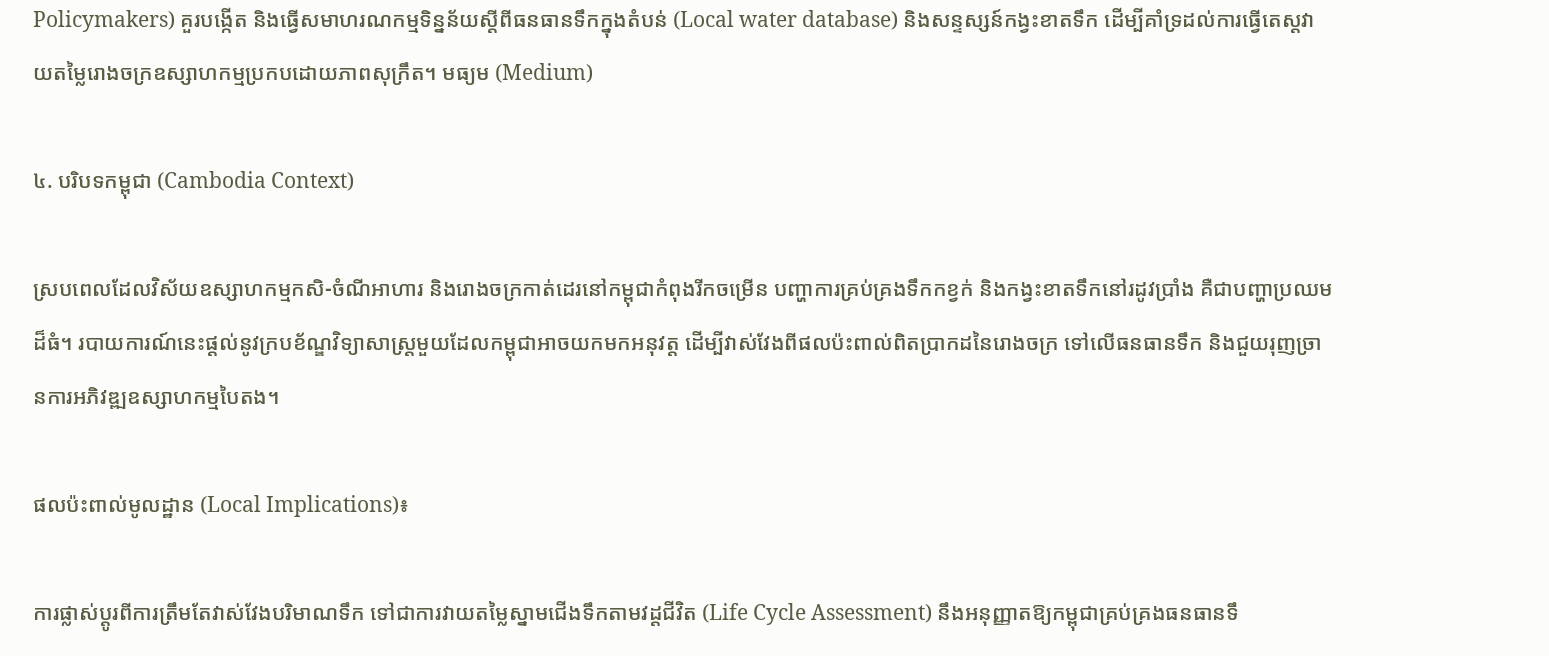Policymakers) គួរបង្កើត និងធ្វើសមាហរណកម្មទិន្នន័យស្តីពីធនធានទឹកក្នុងតំបន់ (Local water database) និងសន្ទស្សន៍កង្វះខាតទឹក ដើម្បីគាំទ្រដល់ការធ្វើតេស្តវាយតម្លៃរោងចក្រឧស្សាហកម្មប្រកបដោយភាពសុក្រឹត។ មធ្យម (Medium)

៤. បរិបទកម្ពុជា (Cambodia Context)

ស្របពេលដែលវិស័យឧស្សាហកម្មកសិ-ចំណីអាហារ និងរោងចក្រកាត់ដេរនៅកម្ពុជាកំពុងរីកចម្រើន បញ្ហាការគ្រប់គ្រងទឹកកខ្វក់ និងកង្វះខាតទឹកនៅរដូវប្រាំង គឺជាបញ្ហាប្រឈមដ៏ធំ។ របាយការណ៍នេះផ្តល់នូវក្របខ័ណ្ឌវិទ្យាសាស្ត្រមួយដែលកម្ពុជាអាចយកមកអនុវត្ត ដើម្បីវាស់វែងពីផលប៉ះពាល់ពិតប្រាកដនៃរោងចក្រ ទៅលើធនធានទឹក និងជួយរុញច្រានការអភិវឌ្ឍឧស្សាហកម្មបៃតង។

ផលប៉ះពាល់មូលដ្ឋាន (Local Implications)៖

ការផ្លាស់ប្តូរពីការត្រឹមតែវាស់វែងបរិមាណទឹក ទៅជាការវាយតម្លៃស្នាមជើងទឹកតាមវដ្តជីវិត (Life Cycle Assessment) នឹងអនុញ្ញាតឱ្យកម្ពុជាគ្រប់គ្រងធនធានទឹ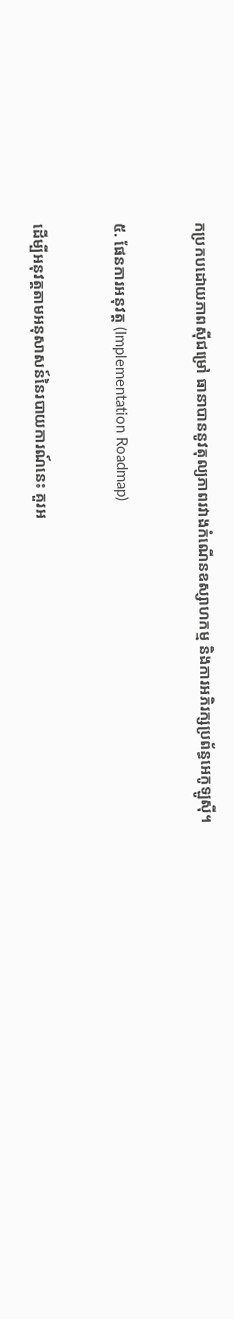កប្រកបដោយភាពស៊ីជម្រៅ ធានាបាននូវតុល្យភាពរវាងកំណើនឧស្សាហកម្ម និងការអភិរក្សប្រព័ន្ធអេកូឡូស៊ី។

៥. ផែនការអនុវត្ត (Implementation Roadmap)

ដើម្បីអនុវត្តតាមអនុសាសន៍នៃរបាយការណ៍នេះ គួរអ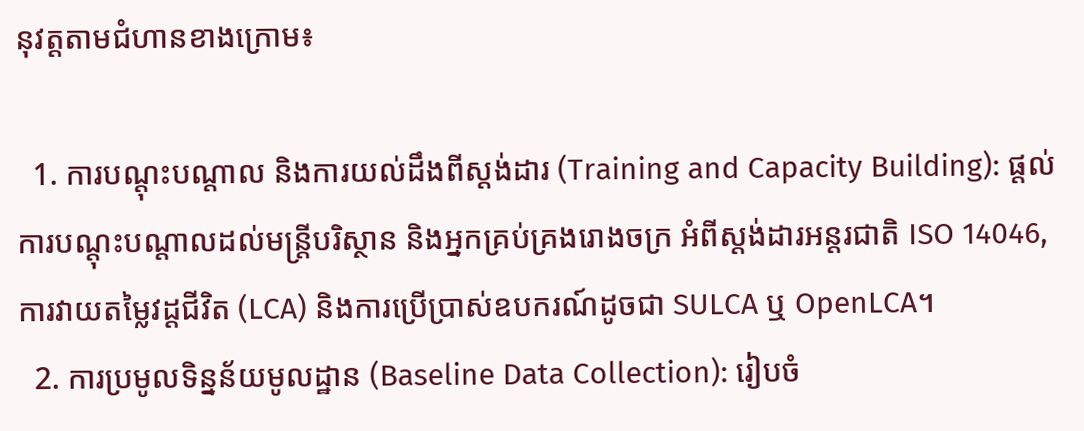នុវត្តតាមជំហានខាងក្រោម៖

  1. ការបណ្តុះបណ្តាល និងការយល់ដឹងពីស្តង់ដារ (Training and Capacity Building): ផ្តល់ការបណ្តុះបណ្តាលដល់មន្ត្រីបរិស្ថាន និងអ្នកគ្រប់គ្រងរោងចក្រ អំពីស្តង់ដារអន្តរជាតិ ISO 14046, ការវាយតម្លៃវដ្តជីវិត (LCA) និងការប្រើប្រាស់ឧបករណ៍ដូចជា SULCA ឬ OpenLCA។
  2. ការប្រមូលទិន្នន័យមូលដ្ឋាន (Baseline Data Collection): រៀបចំ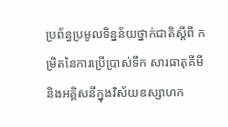ប្រព័ន្ធប្រមូលទិន្នន័យថ្នាក់ជាតិស្តីពី កម្រិតនៃការប្រើប្រាស់ទឹក សារធាតុគីមី និងអគ្គិសនីក្នុងវិស័យឧស្សាហក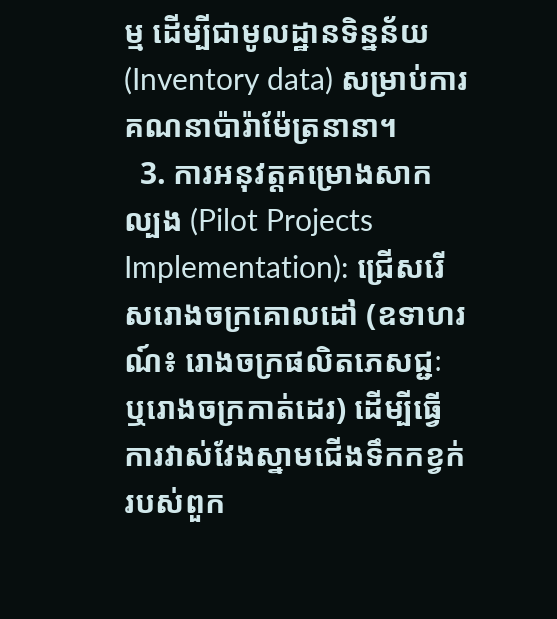ម្ម ដើម្បីជាមូលដ្ឋានទិន្នន័យ (Inventory data) សម្រាប់ការគណនាប៉ារ៉ាម៉ែត្រនានា។
  3. ការអនុវត្តគម្រោងសាកល្បង (Pilot Projects Implementation): ជ្រើសរើសរោងចក្រគោលដៅ (ឧទាហរណ៍៖ រោងចក្រផលិតភេសជ្ជៈ ឬរោងចក្រកាត់ដេរ) ដើម្បីធ្វើការវាស់វែងស្នាមជើងទឹកកខ្វក់របស់ពួក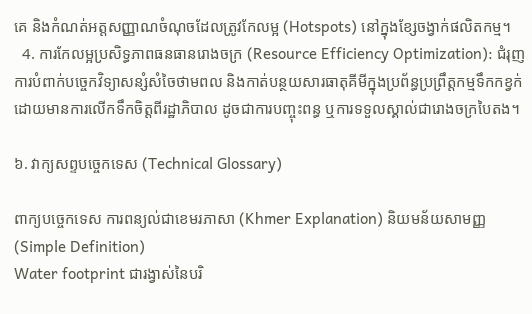គេ និងកំណត់អត្តសញ្ញាណចំណុចដែលត្រូវកែលម្អ (Hotspots) នៅក្នុងខ្សែចង្វាក់ផលិតកម្ម។
  4. ការកែលម្អប្រសិទ្ធភាពធនធានរោងចក្រ (Resource Efficiency Optimization): ជំរុញការបំពាក់បច្ចេកវិទ្យាសន្សំសំចៃថាមពល និងកាត់បន្ថយសារធាតុគីមីក្នុងប្រព័ន្ធប្រព្រឹត្តកម្មទឹកកខ្វក់ ដោយមានការលើកទឹកចិត្តពីរដ្ឋាភិបាល ដូចជាការបញ្ចុះពន្ធ ឬការទទួលស្គាល់ជារោងចក្របៃតង។

៦. វាក្យសព្ទបច្ចេកទេស (Technical Glossary)

ពាក្យបច្ចេកទេស ការពន្យល់ជាខេមរភាសា (Khmer Explanation) និយមន័យសាមញ្ញ (Simple Definition)
Water footprint ជារង្វាស់នៃបរិ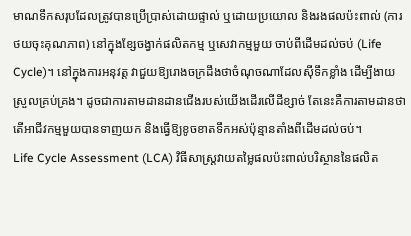មាណទឹកសរុបដែលត្រូវបានប្រើប្រាស់ដោយផ្ទាល់ ឬដោយប្រយោល និងរងផលប៉ះពាល់ (ការថយចុះគុណភាព) នៅក្នុងខ្សែចង្វាក់ផលិតកម្ម ឬសេវាកម្មមួយ ចាប់ពីដើមដល់ចប់ (Life Cycle)។ នៅក្នុងការអនុវត្ត វាជួយឱ្យរោងចក្រដឹងថាចំណុចណាដែលស៊ីទឹកខ្លាំង ដើម្បីងាយស្រួលគ្រប់គ្រង។ ដូចជាការតាមដានដានជើងរបស់យើងដើរលើដីខ្សាច់ តែនេះគឺការតាមដានថាតើអាជីវកម្មមួយបានទាញយក និងធ្វើឱ្យខូចខាតទឹកអស់ប៉ុន្មានតាំងពីដើមដល់ចប់។
Life Cycle Assessment (LCA) វិធីសាស្ត្រវាយតម្លៃផលប៉ះពាល់បរិស្ថាននៃផលិត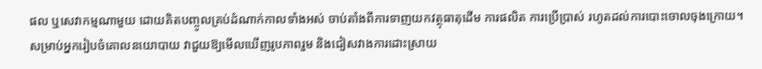ផល ឬសេវាកម្មណាមួយ ដោយគិតបញ្ចូលគ្រប់ដំណាក់កាលទាំងអស់ ចាប់តាំងពីការទាញយកវត្ថុធាតុដើម ការផលិត ការប្រើប្រាស់ រហូតដល់ការបោះចោលចុងក្រោយ។ សម្រាប់អ្នករៀបចំគោលនយោបាយ វាជួយឱ្យមើលឃើញរូបភាពរួម និងជៀសវាងការដោះស្រាយ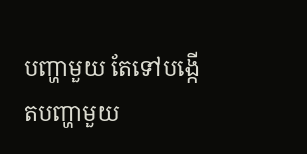បញ្ហាមួយ តែទៅបង្កើតបញ្ហាមួយ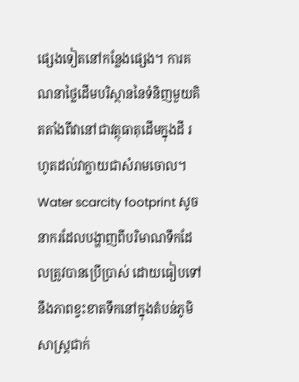ផ្សេងទៀតនៅកន្លែងផ្សេង។ ការគណនាថ្លៃដើមបរិស្ថាននៃទំនិញមួយគិតតាំងពីវានៅជាវត្ថុធាតុដើមក្នុងដី រហូតដល់វាក្លាយជាសំរាមចោល។
Water scarcity footprint សូចនាករដែលបង្ហាញពីបរិមាណទឹកដែលត្រូវបានប្រើប្រាស់ ដោយធៀបទៅនឹងភាពខ្វះខាតទឹកនៅក្នុងតំបន់ភូមិសាស្ត្រជាក់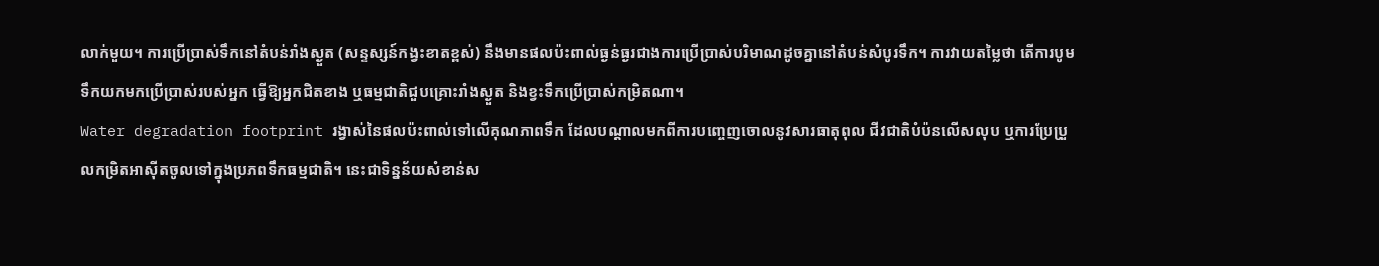លាក់មួយ។ ការប្រើប្រាស់ទឹកនៅតំបន់រាំងស្ងួត (សន្ទស្សន៍កង្វះខាតខ្ពស់) នឹងមានផលប៉ះពាល់ធ្ងន់ធ្ងរជាងការប្រើប្រាស់បរិមាណដូចគ្នានៅតំបន់សំបូរទឹក។ ការវាយតម្លៃថា តើការបូមទឹកយកមកប្រើប្រាស់របស់អ្នក ធ្វើឱ្យអ្នកជិតខាង ឬធម្មជាតិជួបគ្រោះរាំងស្ងួត និងខ្វះទឹកប្រើប្រាស់កម្រិតណា។
Water degradation footprint រង្វាស់នៃផលប៉ះពាល់ទៅលើគុណភាពទឹក ដែលបណ្តាលមកពីការបញ្ចេញចោលនូវសារធាតុពុល ជីវជាតិបំប៉នលើសលុប ឬការប្រែប្រួលកម្រិតអាស៊ីតចូលទៅក្នុងប្រភពទឹកធម្មជាតិ។ នេះជាទិន្នន័យសំខាន់ស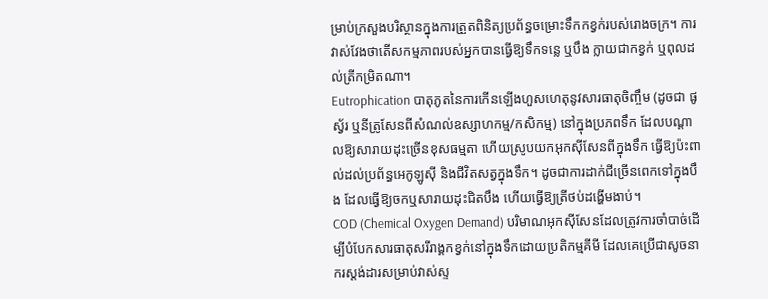ម្រាប់ក្រសួងបរិស្ថានក្នុងការត្រួតពិនិត្យប្រព័ន្ធចម្រោះទឹកកខ្វក់របស់រោងចក្រ។ ការវាស់វែងថាតើសកម្មភាពរបស់អ្នកបានធ្វើឱ្យទឹកទន្លេ ឬបឹង ក្លាយជាកខ្វក់ ឬពុលដល់ត្រីកម្រិតណា។
Eutrophication បាតុភូតនៃការកើនឡើងហួសហេតុនូវសារធាតុចិញ្ចឹម (ដូចជា ផូស្វ័រ ឬនីត្រូសែនពីសំណល់ឧស្សាហកម្ម/កសិកម្ម) នៅក្នុងប្រភពទឹក ដែលបណ្តាលឱ្យសារាយដុះច្រើនខុសធម្មតា ហើយស្រូបយកអុកស៊ីសែនពីក្នុងទឹក ធ្វើឱ្យប៉ះពាល់ដល់ប្រព័ន្ធអេកូឡូស៊ី និងជីវិតសត្វក្នុងទឹក។ ដូចជាការដាក់ជីច្រើនពេកទៅក្នុងបឹង ដែលធ្វើឱ្យចកឬសារាយដុះជិតបឹង ហើយធ្វើឱ្យត្រីថប់ដង្ហើមងាប់។
COD (Chemical Oxygen Demand) បរិមាណអុកស៊ីសែនដែលត្រូវការចាំបាច់ដើម្បីបំបែកសារធាតុសរីរាង្គកខ្វក់នៅក្នុងទឹកដោយប្រតិកម្មគីមី ដែលគេប្រើជាសូចនាករស្តង់ដារសម្រាប់វាស់ស្ទ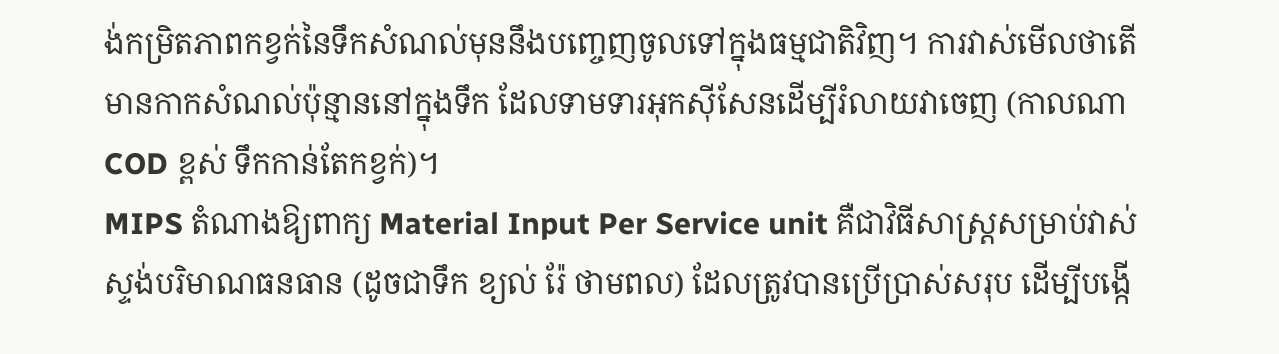ង់កម្រិតភាពកខ្វក់នៃទឹកសំណល់មុននឹងបញ្ចេញចូលទៅក្នុងធម្មជាតិវិញ។ ការវាស់មើលថាតើមានកាកសំណល់ប៉ុន្មាននៅក្នុងទឹក ដែលទាមទារអុកស៊ីសែនដើម្បីរំលាយវាចេញ (កាលណា COD ខ្ពស់ ទឹកកាន់តែកខ្វក់)។
MIPS តំណាងឱ្យពាក្យ Material Input Per Service unit គឺជាវិធីសាស្ត្រសម្រាប់វាស់ស្ទង់បរិមាណធនធាន (ដូចជាទឹក ខ្យល់ រ៉ែ ថាមពល) ដែលត្រូវបានប្រើប្រាស់សរុប ដើម្បីបង្កើ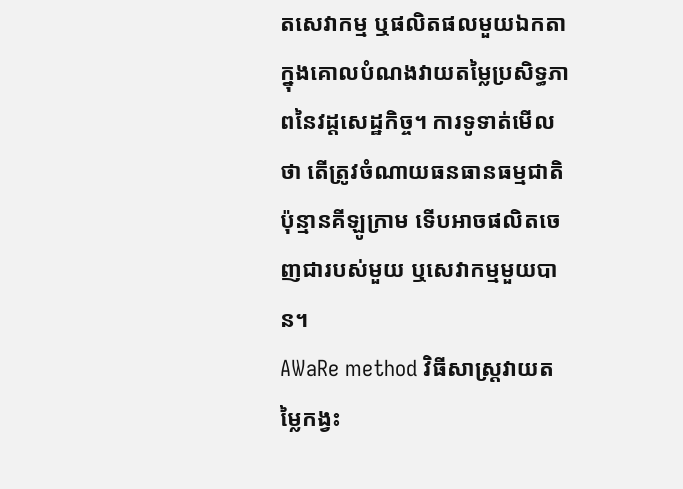តសេវាកម្ម ឬផលិតផលមួយឯកតា ក្នុងគោលបំណងវាយតម្លៃប្រសិទ្ធភាពនៃវដ្តសេដ្ឋកិច្ច។ ការទូទាត់មើលថា តើត្រូវចំណាយធនធានធម្មជាតិប៉ុន្មានគីឡូក្រាម ទើបអាចផលិតចេញជារបស់មួយ ឬសេវាកម្មមួយបាន។
AWaRe method វិធីសាស្ត្រវាយតម្លៃកង្វះ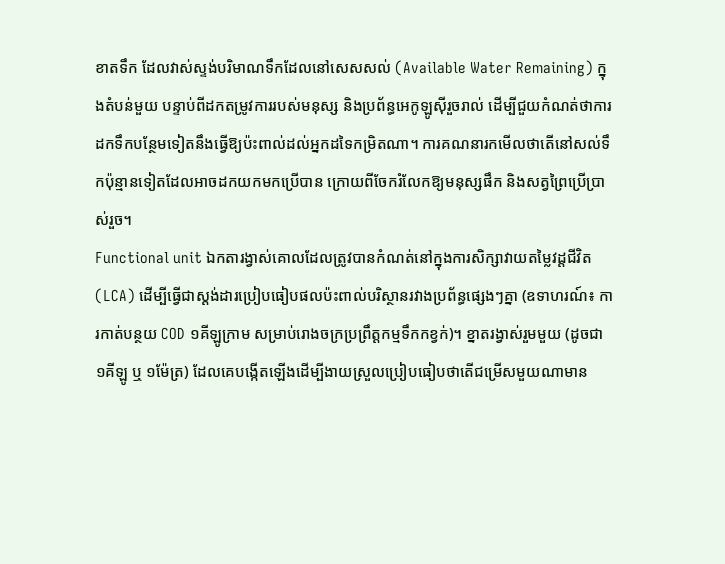ខាតទឹក ដែលវាស់ស្ទង់បរិមាណទឹកដែលនៅសេសសល់ (Available Water Remaining) ក្នុងតំបន់មួយ បន្ទាប់ពីដកតម្រូវការរបស់មនុស្ស និងប្រព័ន្ធអេកូឡូស៊ីរួចរាល់ ដើម្បីជួយកំណត់ថាការដកទឹកបន្ថែមទៀតនឹងធ្វើឱ្យប៉ះពាល់ដល់អ្នកដទៃកម្រិតណា។ ការគណនារកមើលថាតើនៅសល់ទឹកប៉ុន្មានទៀតដែលអាចដកយកមកប្រើបាន ក្រោយពីចែករំលែកឱ្យមនុស្សផឹក និងសត្វព្រៃប្រើប្រាស់រួច។
Functional unit ឯកតារង្វាស់គោលដែលត្រូវបានកំណត់នៅក្នុងការសិក្សាវាយតម្លៃវដ្តជីវិត (LCA) ដើម្បីធ្វើជាស្តង់ដារប្រៀបធៀបផលប៉ះពាល់បរិស្ថានរវាងប្រព័ន្ធផ្សេងៗគ្នា (ឧទាហរណ៍៖ ការកាត់បន្ថយ COD ១គីឡូក្រាម សម្រាប់រោងចក្រប្រព្រឹត្តកម្មទឹកកខ្វក់)។ ខ្នាតរង្វាស់រួមមួយ (ដូចជា ១គីឡូ ឬ ១ម៉ែត្រ) ដែលគេបង្កើតឡើងដើម្បីងាយស្រួលប្រៀបធៀបថាតើជម្រើសមួយណាមាន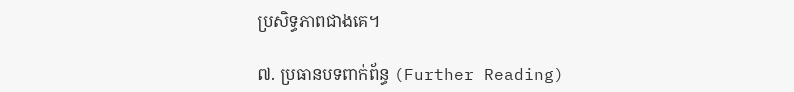ប្រសិទ្ធភាពជាងគេ។

៧. ប្រធានបទពាក់ព័ន្ធ (Further Reading)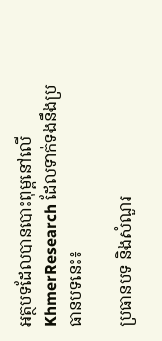អត្ថបទដែលបានបោះពុម្ពនៅលើ KhmerResearch ដែលទាក់ទងនឹងប្រធានបទនេះ៖

ប្រធានបទ និងសំណួរ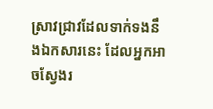ស្រាវជ្រាវដែលទាក់ទងនឹងឯកសារនេះ ដែលអ្នកអាចស្វែងរ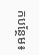កបន្ថែម៖